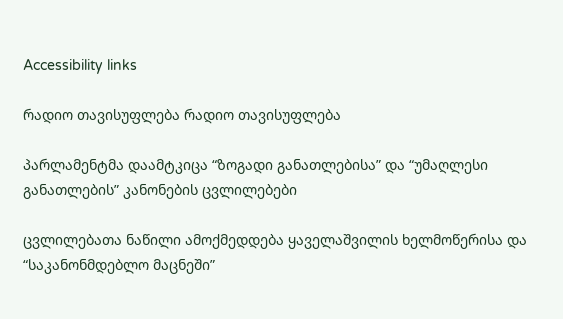Accessibility links

რადიო თავისუფლება რადიო თავისუფლება

პარლამენტმა დაამტკიცა “ზოგადი განათლებისა” და “უმაღლესი განათლების” კანონების ცვლილებები

ცვლილებათა ნაწილი ამოქმედდება ყაველაშვილის ხელმოწერისა და “საკანონმდებლო მაცნეში”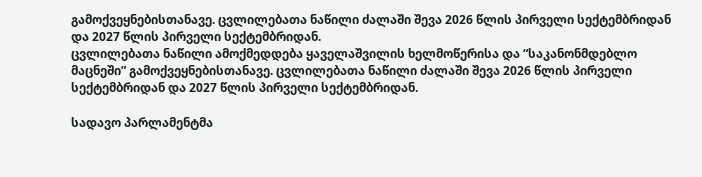გამოქვეყნებისთანავე. ცვლილებათა ნაწილი ძალაში შევა 2026 წლის პირველი სექტემბრიდან და 2027 წლის პირველი სექტემბრიდან.
ცვლილებათა ნაწილი ამოქმედდება ყაველაშვილის ხელმოწერისა და “საკანონმდებლო მაცნეში” გამოქვეყნებისთანავე. ცვლილებათა ნაწილი ძალაში შევა 2026 წლის პირველი სექტემბრიდან და 2027 წლის პირველი სექტემბრიდან.

სადავო პარლამენტმა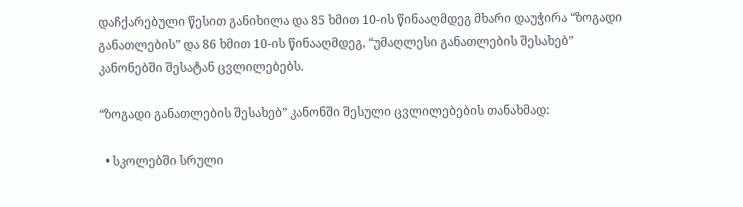დაჩქარებული წესით განიხილა და 85 ხმით 10-ის წინააღმდეგ მხარი დაუჭირა “ზოგადი განათლების” და 86 ხმით 10-ის წინააღმდეგ, “უმაღლესი განათლების შესახებ” კანონებში შესატან ცვლილებებს.

“ზოგადი განათლების შესახებ” კანონში შესული ცვლილებების თანახმად:

  • სკოლებში სრული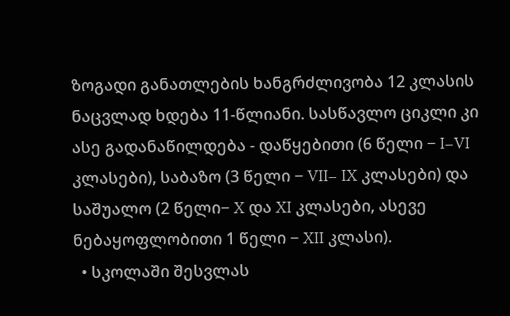ზოგადი განათლების ხანგრძლივობა 12 კლასის ნაცვლად ხდება 11-წლიანი. სასწავლო ციკლი კი ასე გადანაწილდება - დაწყებითი (6 წელი − I−VI კლასები), საბაზო (3 წელი − VII− IX კლასები) და საშუალო (2 წელი− X და XI კლასები, ასევე ნებაყოფლობითი 1 წელი − XII კლასი).
  • სკოლაში შესვლას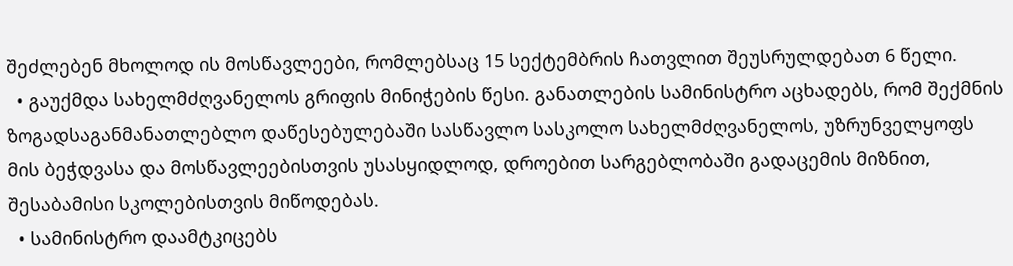შეძლებენ მხოლოდ ის მოსწავლეები, რომლებსაც 15 სექტემბრის ჩათვლით შეუსრულდებათ 6 წელი.
  • გაუქმდა სახელმძღვანელოს გრიფის მინიჭების წესი. განათლების სამინისტრო აცხადებს, რომ შექმნის ზოგადსაგანმანათლებლო დაწესებულებაში სასწავლო სასკოლო სახელმძღვანელოს, უზრუნველყოფს მის ბეჭდვასა და მოსწავლეებისთვის უსასყიდლოდ, დროებით სარგებლობაში გადაცემის მიზნით, შესაბამისი სკოლებისთვის მიწოდებას.
  • სამინისტრო დაამტკიცებს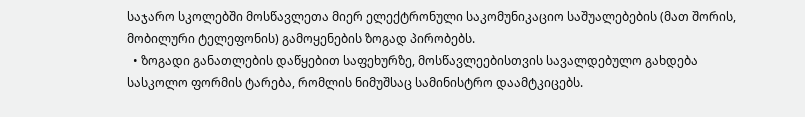საჯარო სკოლებში მოსწავლეთა მიერ ელექტრონული საკომუნიკაციო საშუალებების (მათ შორის, მობილური ტელეფონის) გამოყენების ზოგად პირობებს.
  • ზოგადი განათლების დაწყებით საფეხურზე, მოსწავლეებისთვის სავალდებულო გახდება სასკოლო ფორმის ტარება, რომლის ნიმუშსაც სამინისტრო დაამტკიცებს.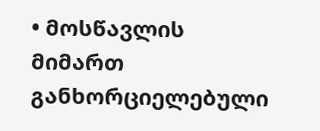• მოსწავლის მიმართ განხორციელებული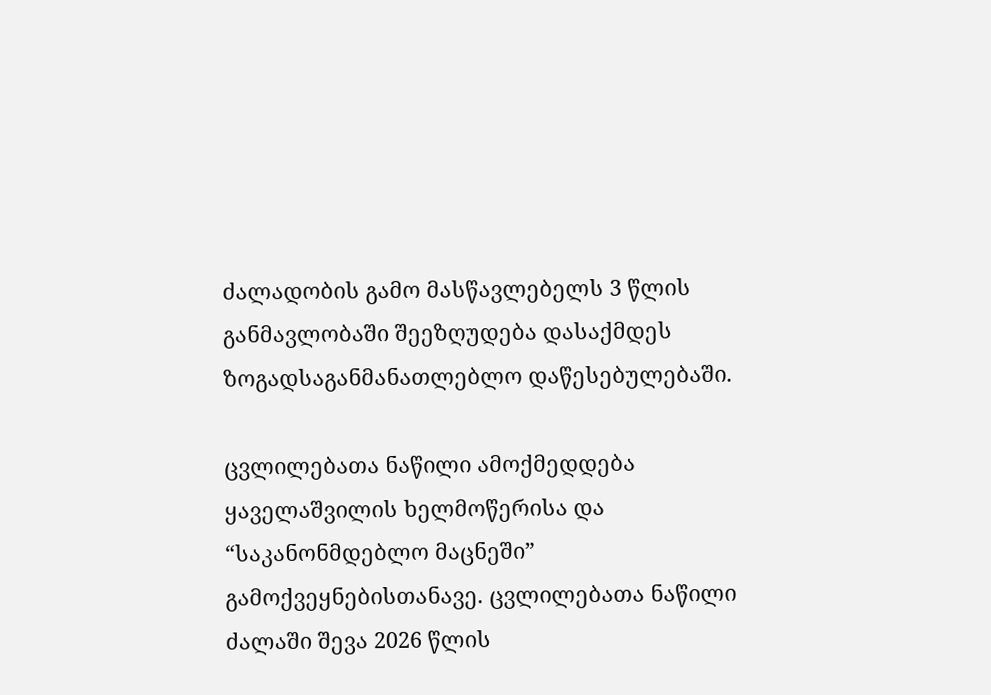ძალადობის გამო მასწავლებელს 3 წლის განმავლობაში შეეზღუდება დასაქმდეს ზოგადსაგანმანათლებლო დაწესებულებაში.

ცვლილებათა ნაწილი ამოქმედდება ყაველაშვილის ხელმოწერისა და “საკანონმდებლო მაცნეში” გამოქვეყნებისთანავე. ცვლილებათა ნაწილი ძალაში შევა 2026 წლის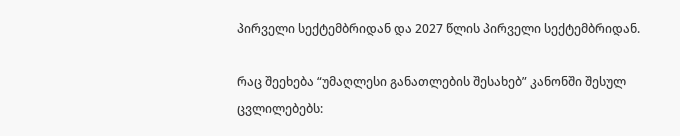პირველი სექტემბრიდან და 2027 წლის პირველი სექტემბრიდან.

რაც შეეხება “უმაღლესი განათლების შესახებ” კანონში შესულ ცვლილებებს: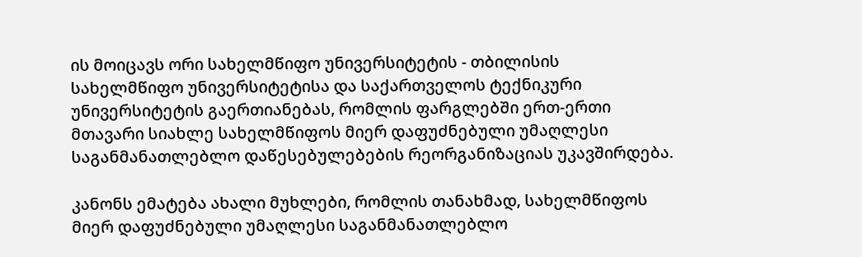ის მოიცავს ორი სახელმწიფო უნივერსიტეტის - თბილისის სახელმწიფო უნივერსიტეტისა და საქართველოს ტექნიკური უნივერსიტეტის გაერთიანებას, რომლის ფარგლებში ერთ-ერთი მთავარი სიახლე სახელმწიფოს მიერ დაფუძნებული უმაღლესი საგანმანათლებლო დაწესებულებების რეორგანიზაციას უკავშირდება.

კანონს ემატება ახალი მუხლები, რომლის თანახმად, სახელმწიფოს მიერ დაფუძნებული უმაღლესი საგანმანათლებლო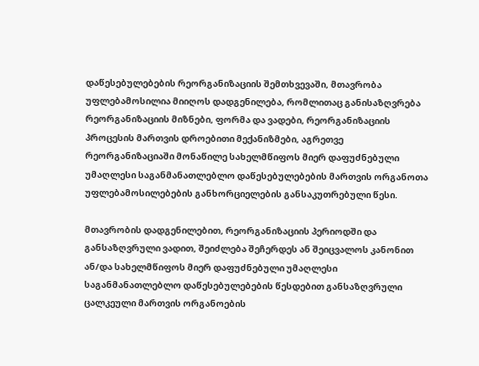დაწესებულებების რეორგანიზაციის შემთხვევაში, მთავრობა უფლებამოსილია მიიღოს დადგენილება, რომლითაც განისაზღვრება რეორგანიზაციის მიზნები, ფორმა და ვადები, რეორგანიზაციის პროცესის მართვის დროებითი მექანიზმები, აგრეთვე რეორგანიზაციაში მონაწილე სახელმწიფოს მიერ დაფუძნებული უმაღლესი საგანმანათლებლო დაწესებულებების მართვის ორგანოთა უფლებამოსილებების განხორციელების განსაკუთრებული წესი.

მთავრობის დადგენილებით, რეორგანიზაციის პერიოდში და განსაზღვრული ვადით, შეიძლება შეჩერდეს ან შეიცვალოს კანონით ან/და სახელმწიფოს მიერ დაფუძნებული უმაღლესი საგანმანათლებლო დაწესებულებების წესდებით განსაზღვრული ცალკეული მართვის ორგანოების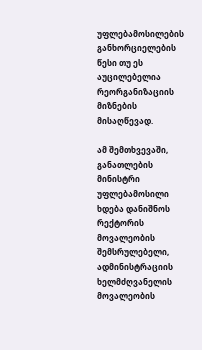უფლებამოსილების განხორციელების წესი თუ ეს აუცილებელია რეორგანიზაციის მიზნების მისაღწევად.

ამ შემთხვევაში, განათლების მინისტრი უფლებამოსილი ხდება დანიშნოს რექტორის მოვალეობის შემსრულებელი, ადმინისტრაციის ხელმძღვანელის მოვალეობის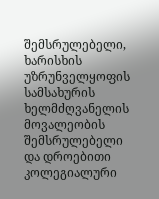შემსრულებელი, ხარისხის უზრუნველყოფის სამსახურის ხელმძღვანელის მოვალეობის შემსრულებელი და დროებითი კოლეგიალური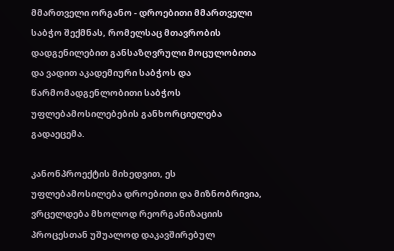მმართველი ორგანო - დროებითი მმართველი საბჭო შექმნას, რომელსაც მთავრობის დადგენილებით განსაზღვრული მოცულობითა და ვადით აკადემიური საბჭოს და წარმომადგენლობითი საბჭოს უფლებამოსილებების განხორციელება გადაეცემა.

კანონპროექტის მიხედვით, ეს უფლებამოსილება დროებითი და მიზნობრივია, ვრცელდება მხოლოდ რეორგანიზაციის პროცესთან უშუალოდ დაკავშირებულ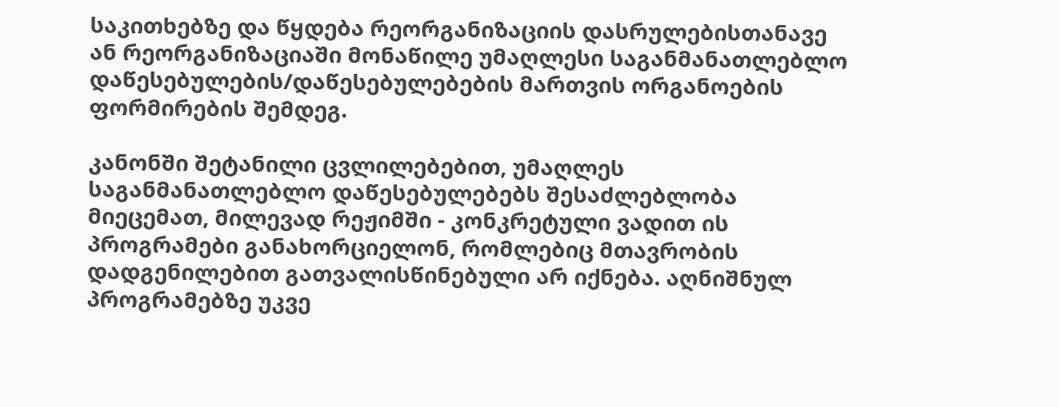საკითხებზე და წყდება რეორგანიზაციის დასრულებისთანავე ან რეორგანიზაციაში მონაწილე უმაღლესი საგანმანათლებლო დაწესებულების/დაწესებულებების მართვის ორგანოების ფორმირების შემდეგ.

კანონში შეტანილი ცვლილებებით, უმაღლეს საგანმანათლებლო დაწესებულებებს შესაძლებლობა მიეცემათ, მილევად რეჟიმში - კონკრეტული ვადით ის პროგრამები განახორციელონ, რომლებიც მთავრობის დადგენილებით გათვალისწინებული არ იქნება. აღნიშნულ პროგრამებზე უკვე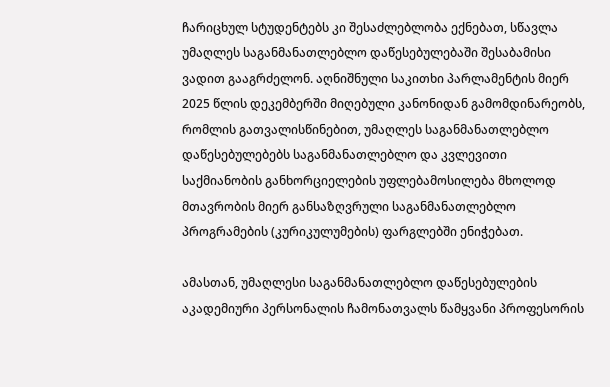ჩარიცხულ სტუდენტებს კი შესაძლებლობა ექნებათ, სწავლა უმაღლეს საგანმანათლებლო დაწესებულებაში შესაბამისი ვადით გააგრძელონ. აღნიშნული საკითხი პარლამენტის მიერ 2025 წლის დეკემბერში მიღებული კანონიდან გამომდინარეობს, რომლის გათვალისწინებით, უმაღლეს საგანმანათლებლო დაწესებულებებს საგანმანათლებლო და კვლევითი საქმიანობის განხორციელების უფლებამოსილება მხოლოდ მთავრობის მიერ განსაზღვრული საგანმანათლებლო პროგრამების (კურიკულუმების) ფარგლებში ენიჭებათ.

ამასთან, უმაღლესი საგანმანათლებლო დაწესებულების აკადემიური პერსონალის ჩამონათვალს წამყვანი პროფესორის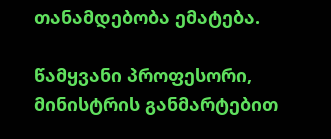თანამდებობა ემატება.

წამყვანი პროფესორი, მინისტრის განმარტებით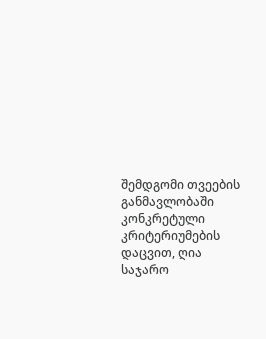შემდგომი თვეების განმავლობაში კონკრეტული კრიტერიუმების დაცვით, ღია საჯარო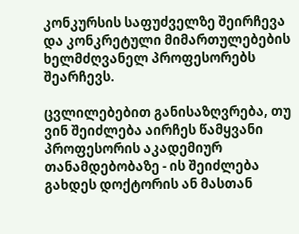კონკურსის საფუძველზე შეირჩევა და კონკრეტული მიმართულებების ხელმძღვანელ პროფესორებს შეარჩევს.

ცვლილებებით განისაზღვრება, თუ ვინ შეიძლება აირჩეს წამყვანი პროფესორის აკადემიურ თანამდებობაზე - ის შეიძლება გახდეს დოქტორის ან მასთან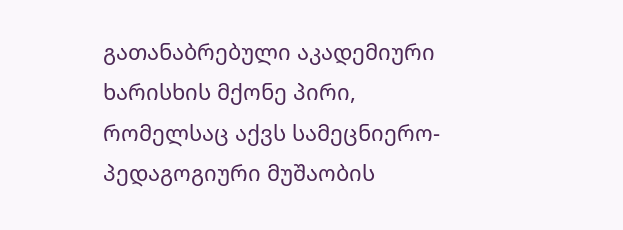გათანაბრებული აკადემიური ხარისხის მქონე პირი, რომელსაც აქვს სამეცნიერო-პედაგოგიური მუშაობის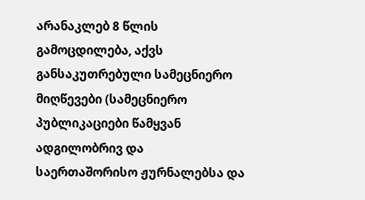არანაკლებ 8 წლის გამოცდილება, აქვს განსაკუთრებული სამეცნიერო მიღწევები (სამეცნიერო პუბლიკაციები წამყვან ადგილობრივ და საერთაშორისო ჟურნალებსა და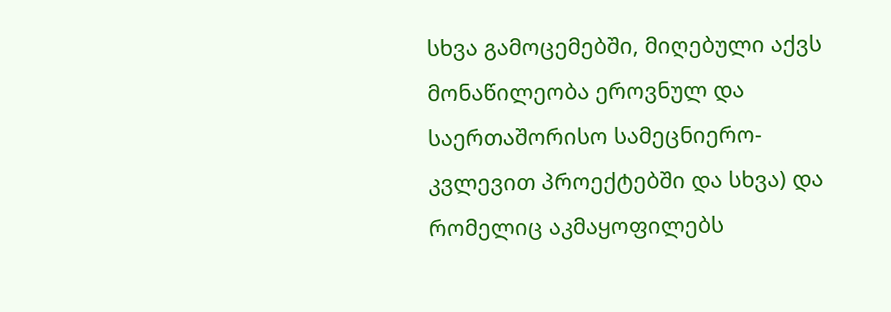სხვა გამოცემებში, მიღებული აქვს მონაწილეობა ეროვნულ და საერთაშორისო სამეცნიერო-კვლევით პროექტებში და სხვა) და რომელიც აკმაყოფილებს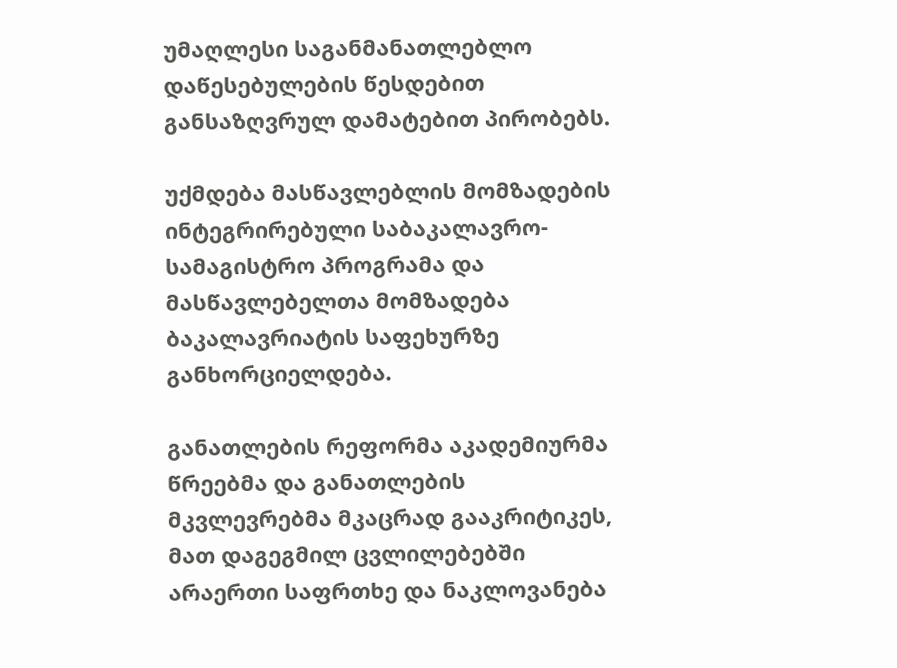უმაღლესი საგანმანათლებლო დაწესებულების წესდებით განსაზღვრულ დამატებით პირობებს.

უქმდება მასწავლებლის მომზადების ინტეგრირებული საბაკალავრო-სამაგისტრო პროგრამა და მასწავლებელთა მომზადება ბაკალავრიატის საფეხურზე განხორციელდება.

განათლების რეფორმა აკადემიურმა წრეებმა და განათლების მკვლევრებმა მკაცრად გააკრიტიკეს, მათ დაგეგმილ ცვლილებებში არაერთი საფრთხე და ნაკლოვანება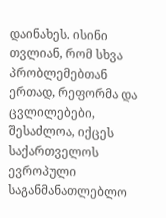დაინახეს. ისინი თვლიან, რომ სხვა პრობლემებთან ერთად, რეფორმა და ცვლილებები, შესაძლოა, იქცეს საქართველოს ევროპული საგანმანათლებლო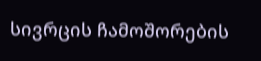სივრცის ჩამოშორების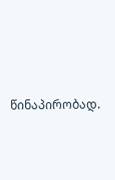წინაპირობად.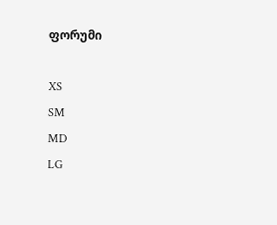ფორუმი

XS
SM
MD
LG